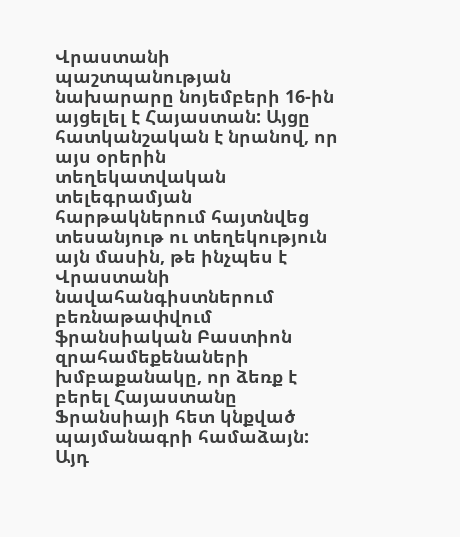Վրաստանի պաշտպանության նախարարը նոյեմբերի 16-ին այցելել է Հայաստան: Այցը հատկանշական է նրանով, որ այս օրերին տեղեկատվական տելեգրամյան հարթակներում հայտնվեց տեսանյութ ու տեղեկություն այն մասին, թե ինչպես է Վրաստանի նավահանգիստներում բեռնաթափվում ֆրանսիական Բաստիոն զրահամեքենաների խմբաքանակը, որ ձեռք է բերել Հայաստանը Ֆրանսիայի հետ կնքված պայմանագրի համաձայն: Այդ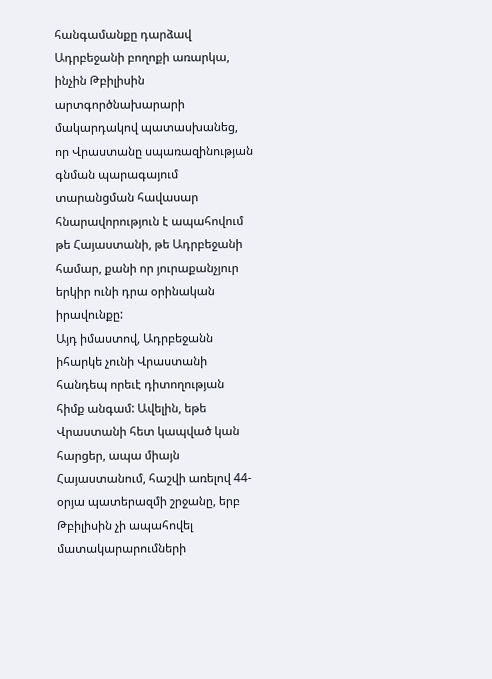հանգամանքը դարձավ Ադրբեջանի բողոքի առարկա, ինչին Թբիլիսին արտգործնախարարի մակարդակով պատասխանեց, որ Վրաստանը սպառազինության գնման պարագայում տարանցման հավասար հնարավորություն է ապահովում թե Հայաստանի, թե Ադրբեջանի համար, քանի որ յուրաքանչյուր երկիր ունի դրա օրինական իրավունքը:
Այդ իմաստով, Ադրբեջանն իհարկե չունի Վրաստանի հանդեպ որեւէ դիտողության հիմք անգամ: Ավելին, եթե Վրաստանի հետ կապված կան հարցեր, ապա միայն Հայաստանում, հաշվի առելով 44-օրյա պատերազմի շրջանը, երբ Թբիլիսին չի ապահովել մատակարարումների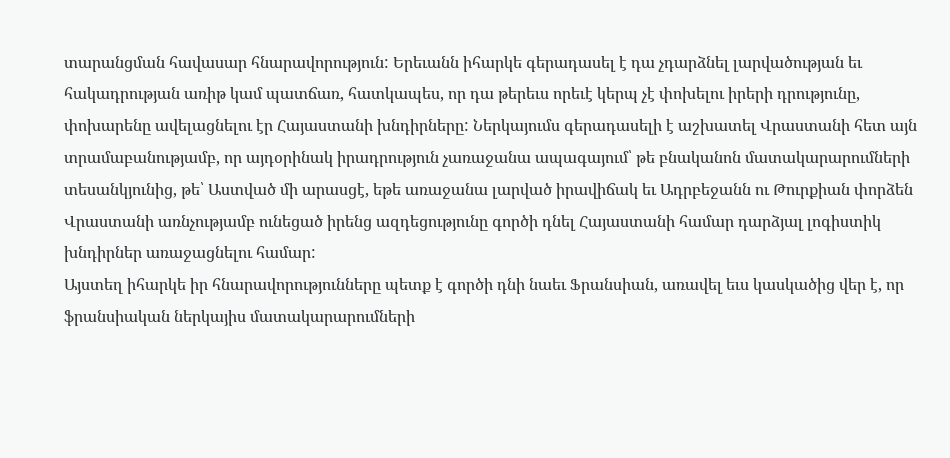տարանցման հավասար հնարավորություն: Երեւանն իհարկե գերադասել է դա չդարձնել լարվածության եւ հակադրության առիթ կամ պատճառ, հատկապես, որ դա թերեւս որեւէ կերպ չէ փոխելու իրերի դրությունը, փոխարենը ավելացնելու էր Հայաստանի խնդիրները: Ներկայումս գերադասելի է աշխատել Վրաստանի հետ այն տրամաբանությամբ, որ այդօրինակ իրադրություն չառաջանա ապագայում՝ թե բնականոն մատակարարումների տեսանկյունից, թե՝ Աստված մի արասցէ, եթե առաջանա լարված իրավիճակ եւ Ադրբեջանն ու Թուրքիան փորձեն Վրաստանի առնչությամբ ունեցած իրենց ազդեցությունը գործի դնել Հայաստանի համար դարձյալ լոգիստիկ խնդիրներ առաջացնելու համար:
Այստեղ իհարկե իր հնարավորությունները պետք է գործի դնի նաեւ Ֆրանսիան, առավել եւս կասկածից վեր է, որ ֆրանսիական ներկայիս մատակարարումների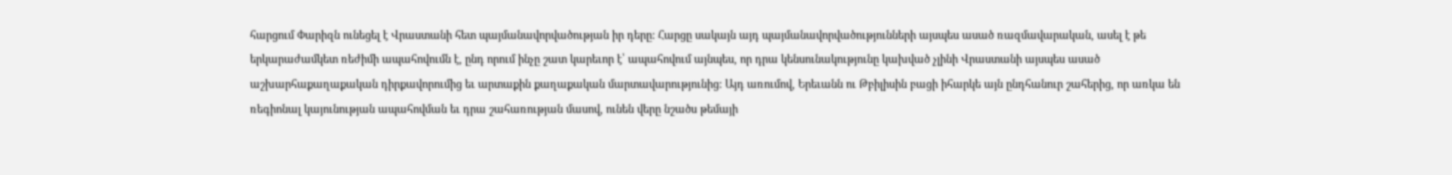հարցում Փարիզն ունեցել է Վրաստանի հետ պայմանավորվածության իր դերը: Հարցը սակայն այդ պայմանավորվածությունների այսպես ասած ռազմավարական, ասել է թե երկարաժամկետ ռեժիմի ապահովումն է, ընդ որում ինչը շատ կարեւոր է՝ ապահովում այնպես, որ դրա կենսունակությունը կախված չլինի Վրաստանի այսպես ասած աշխարհաքաղաքական դիրքավորումից եւ արտաքին քաղաքական մարտավարությունից: Այդ առումով, Երեւանն ու Թբիլիսին բացի իհարկե այն ընդհանուր շահերից, որ առկա են ռեգիոնալ կայունության ապահովման եւ դրա շահառության մասով, ունեն վերը նշածս թեմայի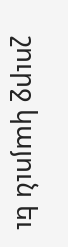շուրջ կայուն եւ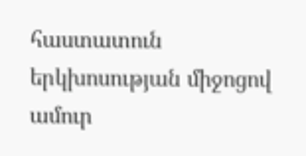հաստատուն երկխոսության միջոցով ամուր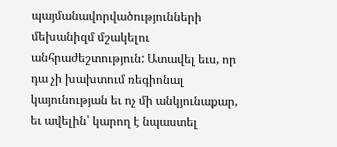պայմանավորվածությունների մեխանիզմ մշակելու անհրաժեշտություն: Ատավել եւս, որ դա չի խախտում ռեգիոնալ կայունության եւ ոչ մի անկյունաքար, եւ ավելին՝ կարող է նպաստել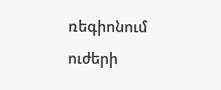ռեգիոնում ուժերի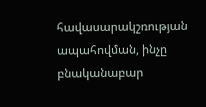հավասարակշռության ապահովման, ինչը բնականաբար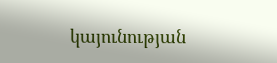կայունության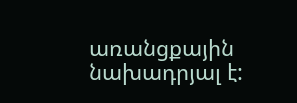առանցքային նախադրյալ է: